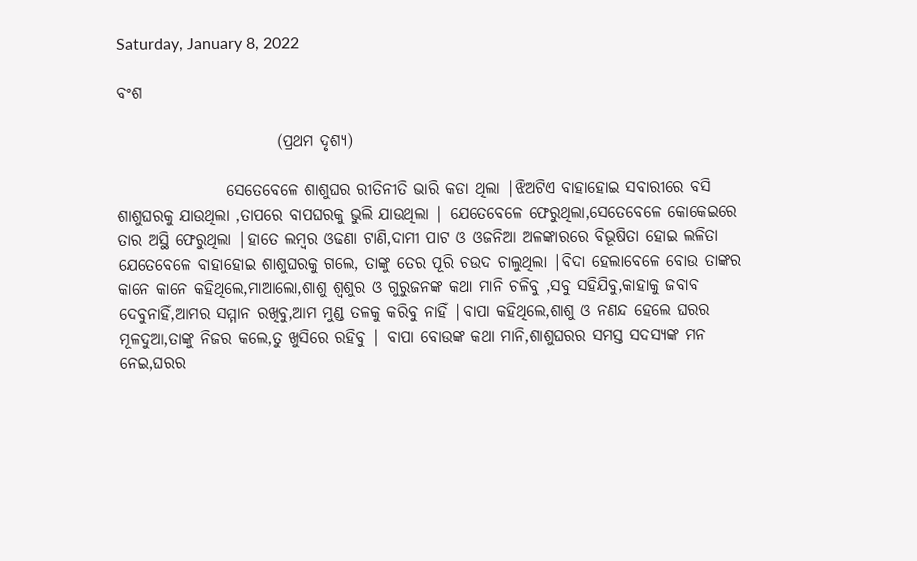Saturday, January 8, 2022

ବଂଶ

                         (ପ୍ରଥମ ଦୃଶ୍ୟ)

                 ସେତେବେଳେ ଶାଶୁଘର ରୀତିନୀତି ଭାରି କଡା ଥିଲା |ଝିଅଟିଏ ବାହାହୋଇ ସବାରୀରେ ବସି ଶାଶୁଘରକୁ ଯାଉଥିଲା ,ତାପରେ ବାପଘରକୁ ଭୁଲି ଯାଉଥିଲା | ଯେତେବେଳେ ଫେରୁଥିଲା,ସେତେବେଳେ କୋକେଇରେ ତାର ଅସ୍ଥି ଫେରୁଥିଲା |ହାତେ ଲମ୍ବର ଓଢଣା ଟାଣି,ଦାମୀ ପାଟ ଓ ଓଜନିଆ ଅଳଙ୍କାରରେ ବିଭୂଷିତା ହୋଇ ଲଳିତା ଯେତେବେଳେ ବାହାହୋଇ ଶାଶୁଘରକୁ ଗଲେ, ତାଙ୍କୁ ତେର ପୂରି ଚଉଦ ଚାଲୁଥିଲା |ବିଦା ହେଲାବେଳେ ବୋଉ ତାଙ୍କର କାନେ କାନେ କହିଥିଲେ,ମାଆଲୋ,ଶାଶୁ ଶ୍ୱଶୁର ଓ ଗୁରୁଜନଙ୍କ କଥା ମାନି ଚଳିବୁ ,ସବୁ ସହିଯିବୁ,କାହାକୁ ଜବାବ ଦେବୁନାହିଁ,ଆମର ସମ୍ମାନ ରଖିବୁ,ଆମ ମୁଣ୍ଡ ତଳକୁ କରିବୁ ନାହିଁ |ବାପା କହିଥିଲେ,ଶାଶୁ ଓ ନଣନ୍ଦ ହେଲେ ଘରର ମୂଳଦୁଆ,ତାଙ୍କୁ ନିଜର କଲେ,ତୁ ଖୁସିରେ ରହିବୁ | ବାପା ବୋଉଙ୍କ କଥା ମାନି,ଶାଶୁଘରର ସମସ୍ତ ସଦସ୍ୟଙ୍କ ମନ ନେଇ,ଘରର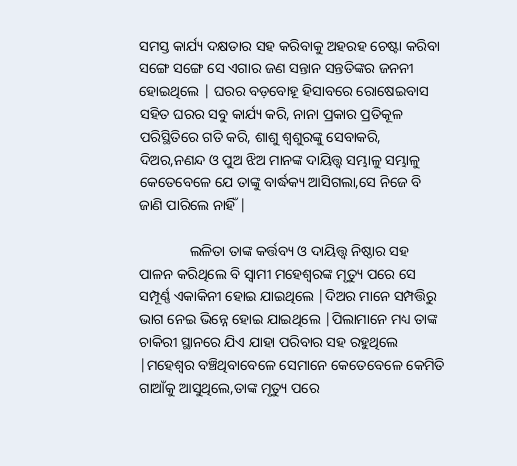ସମସ୍ତ କାର୍ଯ୍ୟ ଦକ୍ଷତାର ସହ କରିବାକୁ ଅହରହ ଚେଷ୍ଟା କରିବା  ସଙ୍ଗେ ସଙ୍ଗେ ସେ ଏଗାର ଜଣ ସନ୍ତାନ ସନ୍ତତିଙ୍କର ଜନନୀ ହୋଇଥିଲେ | ଘରର ବଡ଼ବୋହୂ ହିସାବରେ ରୋଷେଇବାସ ସହିତ ଘରର ସବୁ କାର୍ଯ୍ୟ କରି, ନାନା ପ୍ରକାର ପ୍ରତିକୂଳ ପରିସ୍ଥିତିରେ ଗତି କରି, ଶାଶୁ ଶ୍ୱଶୁରଙ୍କୁ ସେବାକରି, ଦିଅର,ନଣନ୍ଦ ଓ ପୁଅ ଝିଅ ମାନଙ୍କ ଦାୟିତ୍ତ୍ୱ ସମ୍ଭାଳୁ ସମ୍ଭାଳୁ କେତେବେଳେ ଯେ ତାଙ୍କୁ ବାର୍ଦ୍ଧକ୍ୟ ଆସିଗଲା,ସେ ନିଜେ ବି ଜାଣି ପାରିଲେ ନାହିଁ |

              ଲଳିତା ତାଙ୍କ କର୍ତ୍ତବ୍ୟ ଓ ଦାୟିତ୍ତ୍ୱ ନିଷ୍ଠାର ସହ ପାଳନ କରିଥିଲେ ବି ସ୍ୱାମୀ ମହେଶ୍ୱରଙ୍କ ମୃତ୍ୟୁ ପରେ ସେ ସମ୍ପୂର୍ଣ୍ଣ ଏକାକିନୀ ହୋଇ ଯାଇଥିଲେ |ଦିଅର ମାନେ ସମ୍ପତ୍ତିରୁ ଭାଗ ନେଇ ଭିନ୍ନେ ହୋଇ ଯାଇଥିଲେ |ପିଲାମାନେ ମଧ୍ୟ ତାଙ୍କ ଚାକିରୀ ସ୍ଥାନରେ ଯିଏ ଯାହା ପରିବାର ସହ ରହୁଥିଲେ |ମହେଶ୍ୱର ବଞ୍ଚିଥିବାବେଳେ ସେମାନେ କେତେବେଳେ କେମିତି ଗାଆଁକୁ ଆସୁଥିଲେ,ତାଙ୍କ ମୃତ୍ୟୁ ପରେ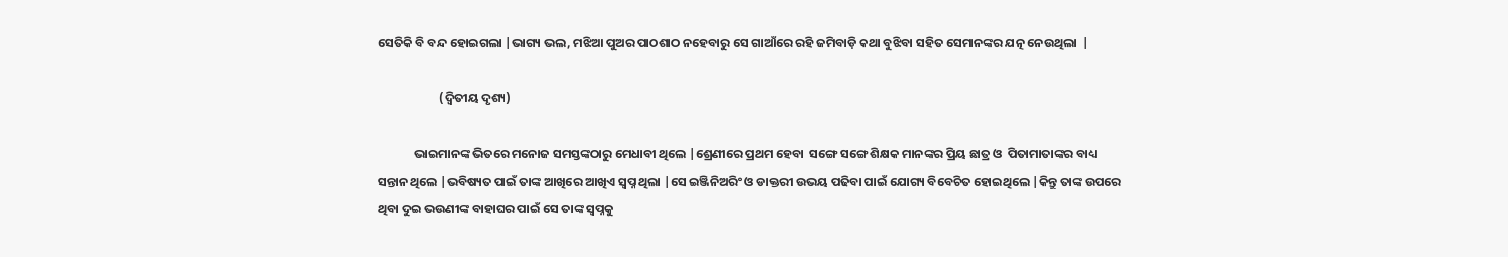ସେତିକି ବି ବନ୍ଦ ହୋଇଗଲା |ଭାଗ୍ୟ ଭଲ, ମଝିଆ ପୁଅର ପାଠଶାଠ ନହେବାରୁ ସେ ଗାଆଁରେ ରହି ଜମିବାଡ଼ି କଥା ବୁଝିବା ସହିତ ସେମାନଙ୍କର ଯତ୍ନ ନେଉଥିଲା  |

                      (ଦ୍ୱିତୀୟ ଦୃଶ୍ୟ)

             ଭାଇମାନଙ୍କ ଭିତରେ ମନୋଜ ସମସ୍ତଙ୍କଠାରୁ ମେଧାବୀ ଥିଲେ |ଶ୍ରେଣୀରେ ପ୍ରଥମ ହେବା  ସଙ୍ଗେ ସଙ୍ଗେ ଶିକ୍ଷକ ମାନଙ୍କର ପ୍ରିୟ ଛାତ୍ର ଓ  ପିତାମାତାଙ୍କର ବାଧ୍ୟ ସନ୍ତାନ ଥିଲେ |ଭବିଷ୍ୟତ ପାଇଁ ତାଙ୍କ ଆଖିରେ ଆଖିଏ ସ୍ୱପ୍ନ ଥିଲା |ସେ ଇଞ୍ଜିନିଅରିଂ ଓ ଡାକ୍ତରୀ ଉଭୟ ପଢିବା ପାଇଁ ଯୋଗ୍ୟ ବିବେଚିତ ହୋଇଥିଲେ |କିନ୍ତୁ ତାଙ୍କ ଉପରେ ଥିବା ଦୁଇ ଭଉଣୀଙ୍କ ବାହାଘର ପାଇଁ ସେ ତାଙ୍କ ସ୍ୱପ୍ନକୁ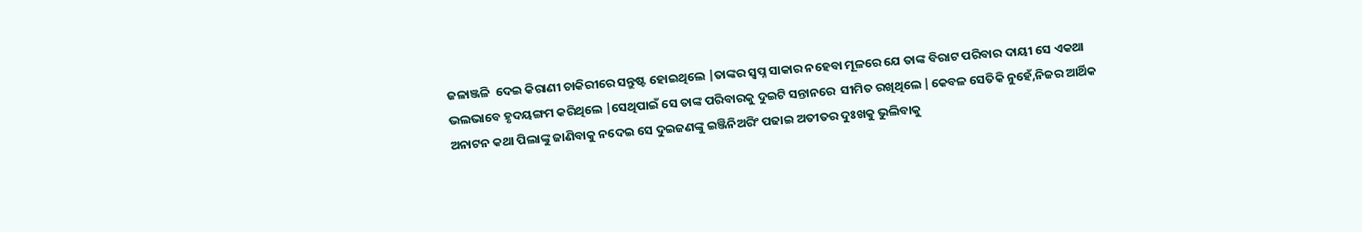ଜଳାଞ୍ଜଳି  ଦେଇ କିରାଣୀ ଚାକିରୀରେ ସନ୍ତୁଷ୍ଟ ହୋଇଥିଲେ |ତାଙ୍କର ସ୍ୱପ୍ନ ସାକାର ନହେବା ମୂଳରେ ଯେ ତାଙ୍କ ବିରାଟ ପରିବାର ଦାୟୀ ସେ ଏକଥା ଭଲଭାବେ ହୃଦୟଙ୍ଗମ କରିଥିଲେ |ସେଥିପାଇଁ ସେ ତାଙ୍କ ପରିବାରକୁ ଦୁଇଟି ସନ୍ତାନରେ  ସୀମିତ ରଖିଥିଲେ |କେବଳ ସେତିକି ନୁହେଁ,ନିଜର ଆର୍ଥିକ ଅନାଟନ କଥା ପିଲାଙ୍କୁ ଜାଣିବାକୁ ନଦେଇ ସେ ଦୁଇଜଣଙ୍କୁ ଇଞ୍ଜିନିଅରିଂ ପଢାଇ ଅତୀତର ଦୁଃଖକୁ ଭୁଲିବାକୁ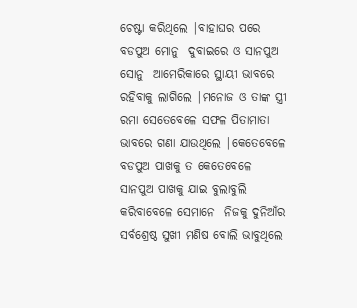ଚେଷ୍ଟା କରିଥିଲେ |ବାହାଘର ପରେ ବଡପୁଅ ମୋନୁ  ଦୁବାଇରେ ଓ ସାନପୁଅ ସୋନୁ  ଆମେରିକାରେ ସ୍ଥାୟୀ ଭାବରେ ରହିବାକୁ ଲାଗିଲେ |ମନୋଜ ଓ ତାଙ୍କ ସ୍ତ୍ରୀ ରମା ସେତେବେଳେ ସଫଳ ପିତାମାତା ଭାବରେ ଗଣା ଯାଉଥିଲେ |କେତେବେଳେ ବଡପୁଅ ପାଖକୁ ତ କେତେବେଳେ ସାନପୁଅ ପାଖକୁ ଯାଇ ବୁଲାବୁଲି କରିବାବେଳେ ସେମାନେ  ନିଜକୁ ଦୁନିଆଁର ସର୍ବଶ୍ରେଷ୍ଠ ସୁଖୀ ମଣିଷ ବୋଲି ଭାବୁଥିଲେ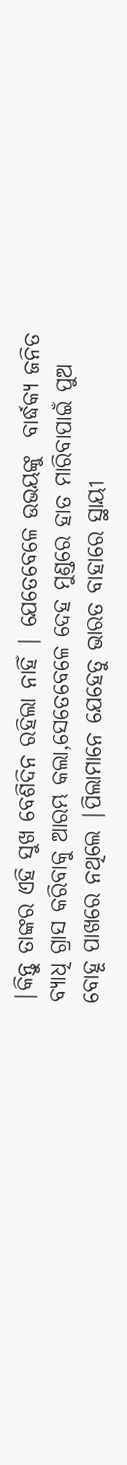|କିନ୍ତୁ ତାଙ୍କର ଏହି ସୁଖ ବେଶିଦିନ ରହିଲା ନାହିଁ | ଯେତେବେଳେ ଉଭୟଙ୍କୁ  ବାର୍ଦ୍ଧକ୍ୟ ଜନିତ ବ୍ୟାଧି ଗ୍ରାସ କରିବାକୁ ଆରମ୍ଭ କଲା,ସେତେବେଳେ ଦେହ ମୁଣ୍ଡରେ ହାତ ମାରିବାପାଇଁ ପୁଅ ବୋହୂ ପାଖରେ ନଥିଲେ |ପିଲାମାନେ ଯେହେତୁ ଭାରତ ବାହାରେ ସ୍ଥାୟୀ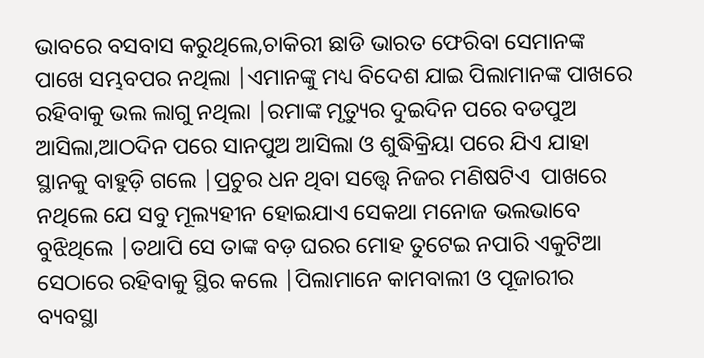ଭାବରେ ବସବାସ କରୁଥିଲେ,ଚାକିରୀ ଛାଡି ଭାରତ ଫେରିବା ସେମାନଙ୍କ ପାଖେ ସମ୍ଭବପର ନଥିଲା |ଏମାନଙ୍କୁ ମଧ୍ୟ ବିଦେଶ ଯାଇ ପିଲାମାନଙ୍କ ପାଖରେ ରହିବାକୁ ଭଲ ଲାଗୁ ନଥିଲା |ରମାଙ୍କ ମୃତ୍ୟୁର ଦୁଇଦିନ ପରେ ବଡପୁଅ ଆସିଲା,ଆଠଦିନ ପରେ ସାନପୁଅ ଆସିଲା ଓ ଶୁଦ୍ଧିକ୍ରିୟା ପରେ ଯିଏ ଯାହା ସ୍ଥାନକୁ ବାହୁଡ଼ି ଗଲେ |ପ୍ରଚୁର ଧନ ଥିବା ସତ୍ତ୍ୱେ ନିଜର ମଣିଷଟିଏ  ପାଖରେ ନଥିଲେ ଯେ ସବୁ ମୂଲ୍ୟହୀନ ହୋଇଯାଏ ସେକଥା ମନୋଜ ଭଲଭାବେ ବୁଝିଥିଲେ |ତଥାପି ସେ ତାଙ୍କ ବଡ଼ ଘରର ମୋହ ତୁଟେଇ ନପାରି ଏକୁଟିଆ ସେଠାରେ ରହିବାକୁ ସ୍ଥିର କଲେ |ପିଲାମାନେ କାମବାଲୀ ଓ ପୂଜାରୀର ବ୍ୟବସ୍ଥା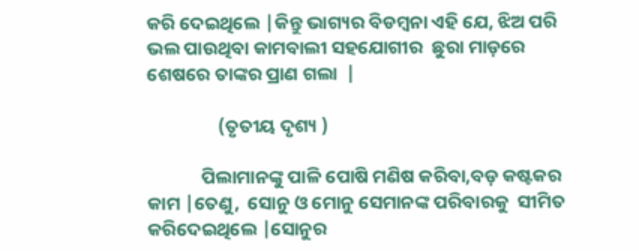କରି ଦେଇଥିଲେ |କିନ୍ତୁ ଭାଗ୍ୟର ବିଡମ୍ବନା ଏହି ଯେ, ଝିଅ ପରି ଭଲ ପାଉଥିବା କାମବାଲୀ ସହଯୋଗୀର  ଛୁରା ମାଡ଼ରେ ଶେଷରେ ତାଙ୍କର ପ୍ରାଣ ଗଲା  |

                 (ତୃତୀୟ ଦୃଶ୍ୟ )

             ପିଲାମାନଙ୍କୁ ପାଳି ପୋଷି ମଣିଷ କରିବା,ବଡ଼ କଷ୍ଟକର କାମ |ତେଣୁ,  ସୋନୁ ଓ ମୋନୁ ସେମାନଙ୍କ ପରିବାରକୁ  ସୀମିତ କରିଦେଇଥିଲେ |ସୋନୁର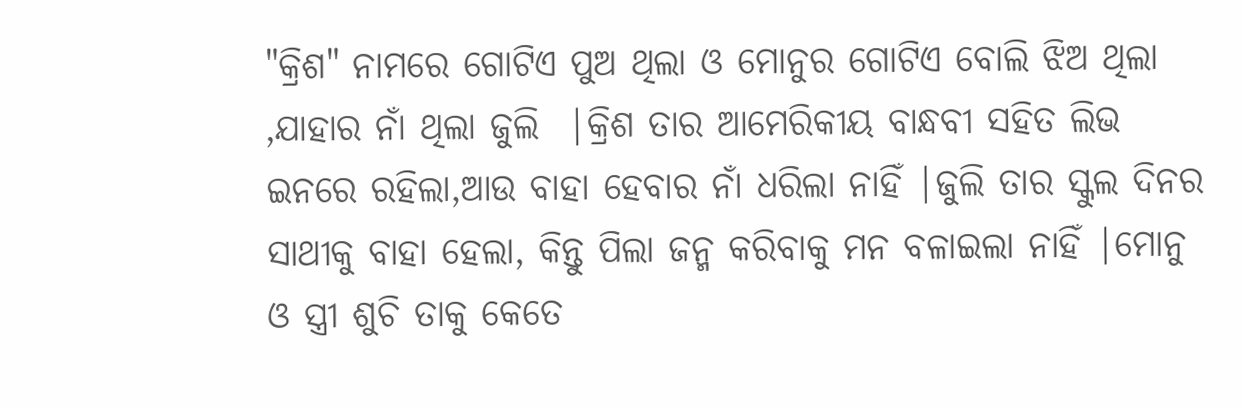"କ୍ରିଶ" ନାମରେ ଗୋଟିଏ ପୁଅ ଥିଲା ଓ ମୋନୁର ଗୋଟିଏ ବୋଲି ଝିଅ ଥିଲା ,ଯାହାର ନାଁ ଥିଲା ଜୁଲି  |କ୍ରିଶ ତାର ଆମେରିକୀୟ ବାନ୍ଧବୀ ସହିତ ଲିଭ ଇନରେ ରହିଲା,ଆଉ ବାହା ହେବାର ନାଁ ଧରିଲା ନାହିଁ |ଜୁଲି ତାର ସ୍କୁଲ ଦିନର ସାଥୀକୁ ବାହା ହେଲା, କିନ୍ତୁ ପିଲା ଜନ୍ମ କରିବାକୁ ମନ ବଳାଇଲା ନାହିଁ |ମୋନୁ ଓ ସ୍ତ୍ରୀ ଶୁଚି ତାକୁ କେତେ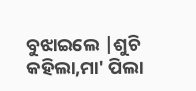ବୁଝାଇଲେ |ଶୁଚି କହିଲା,ମା' ପିଲା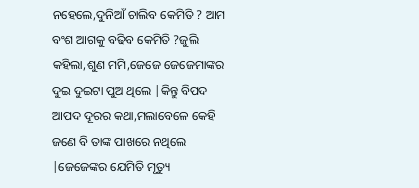ନହେଲେ,ଦୁନିଆଁ ଚାଲିବ କେମିତି ? ଆମ ବଂଶ ଆଗକୁ ବଢିବ କେମିତି ?ଜୁଲି କହିଲା,ଶୁଣ ମମି,ଜେଜେ ଜେଜେମାଙ୍କର ଦୁଇ ଦୁଇଟା ପୁଅ ଥିଲେ |କିନ୍ତୁ ବିପଦ ଆପଦ ଦୂରର କଥା,ମଲାବେଳେ କେହି ଜଣେ ବି ତାଙ୍କ ପାଖରେ ନଥିଲେ |ଜେଜେଙ୍କର ଯେମିତି ମୃତ୍ୟୁ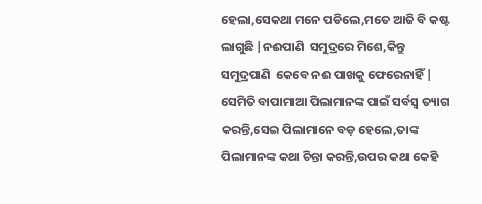ହେଲା,ସେକଥା ମନେ ପଡିଲେ,ମତେ ଆଜି ବି କଷ୍ଟ ଲାଗୁଛି |ନଈପାଣି  ସମୁଦ୍ରରେ ମିଶେ,କିନ୍ତୁ ସମୁଦ୍ରପାଣି  କେବେ ନଈ ପାଖକୁ ଫେରେନାହିଁ | ସେମିତି ବାପାମାଆ ପିଲାମାନଙ୍କ ପାଇଁ ସର୍ବସ୍ୱ ତ୍ୟାଗ କରନ୍ତି,ସେଇ ପିଲାମାନେ ବଡ଼ ହେଲେ,ତାଙ୍କ ପିଲାମାନଙ୍କ କଥା ଚିନ୍ତା କରନ୍ତି,ଉପର କଥା କେହି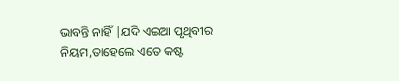ଭାବନ୍ତି ନାହିଁ |ଯଦି ଏଇଆ ପୃଥିବୀର ନିୟମ,ତାହେଲେ ଏତେ କଷ୍ଟ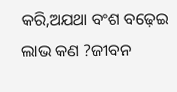କରି,ଅଯଥା ବଂଶ ବଢ଼େଇ ଲାଭ କଣ ?ଜୀବନ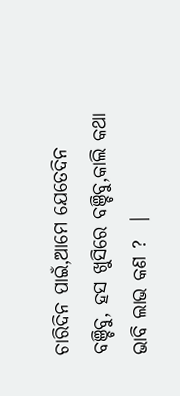ଚାରିଦିନ ପାଇଁ,ଆମେ ଯେତେଦିନ ବଞ୍ଚିବୁ, ହସ ଖୁସିରେ ବଞ୍ଚିବୁ,କାଲି କଥା ଭାବି ଲାଭ କଣ ?  |